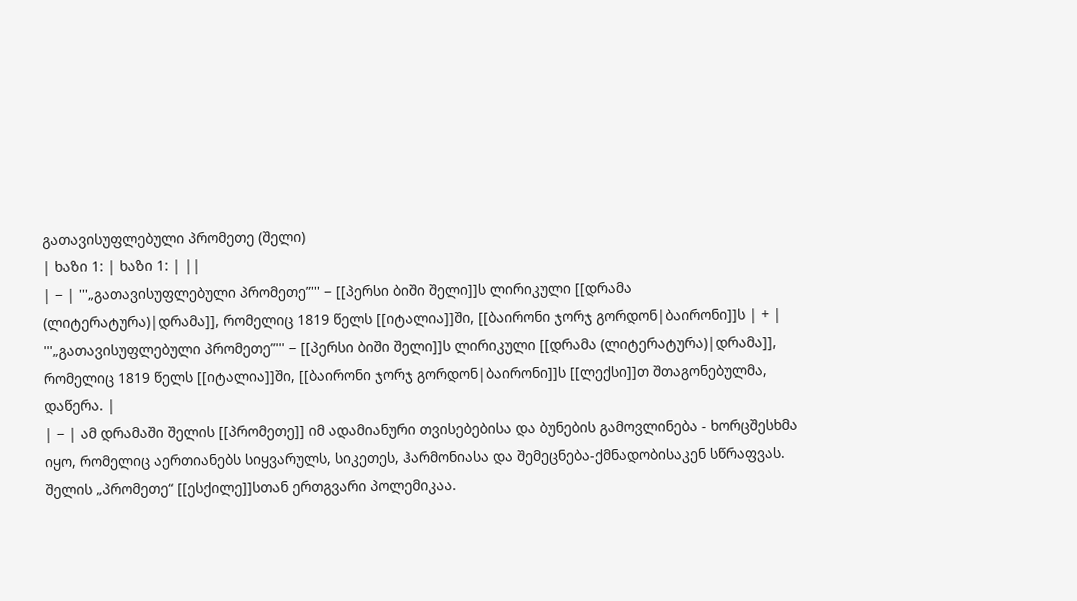გათავისუფლებული პრომეთე (შელი)
| ხაზი 1: | ხაზი 1: | ||
| − | '''„გათავისუფლებული პრომეთე”''' − [[პერსი ბიში შელი]]ს ლირიკული [[დრამა (ლიტერატურა)|დრამა]], რომელიც 1819 წელს [[იტალია]]ში, [[ბაირონი ჯორჯ გორდონ|ბაირონი]]ს | + | '''„გათავისუფლებული პრომეთე”''' − [[პერსი ბიში შელი]]ს ლირიკული [[დრამა (ლიტერატურა)|დრამა]], რომელიც 1819 წელს [[იტალია]]ში, [[ბაირონი ჯორჯ გორდონ|ბაირონი]]ს [[ლექსი]]თ შთაგონებულმა, დაწერა. |
| − | ამ დრამაში შელის [[პრომეთე]] იმ ადამიანური თვისებებისა და ბუნების გამოვლინება - ხორცშესხმა იყო, რომელიც აერთიანებს სიყვარულს, სიკეთეს, ჰარმონიასა და შემეცნება-ქმნადობისაკენ სწრაფვას. შელის „პრომეთე“ [[ესქილე]]სთან ერთგვარი პოლემიკაა.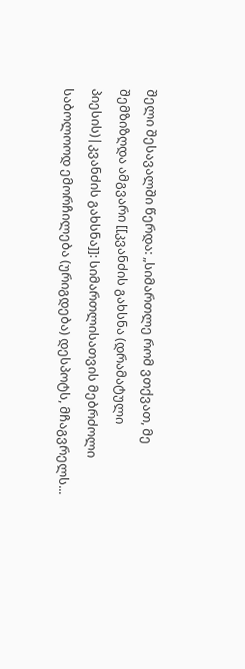შელი შესავალში წერდა: „სიმართლე რომ ვთქვათ, მე შემზიზღდა ამგვარი [[კვანძის გახსნა (დრამატული პიესის)|კვანძის გახსნა]]: სიმართლისათვის მებრძოლი საბოლოოდ ემორჩილება (ურიგდება) დესპოტს, მჩაგვრელს...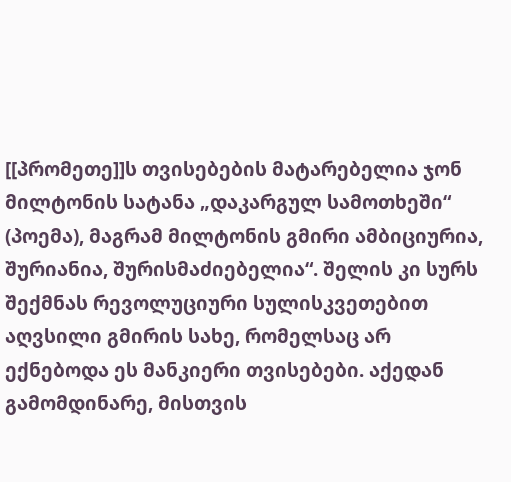[[პრომეთე]]ს თვისებების მატარებელია ჯონ მილტონის სატანა „დაკარგულ სამოთხეში“ (პოემა), მაგრამ მილტონის გმირი ამბიციურია, შურიანია, შურისმაძიებელია“. შელის კი სურს შექმნას რევოლუციური სულისკვეთებით აღვსილი გმირის სახე, რომელსაც არ ექნებოდა ეს მანკიერი თვისებები. აქედან გამომდინარე, მისთვის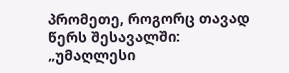პრომეთე, როგორც თავად წერს შესავალში: „უმაღლესი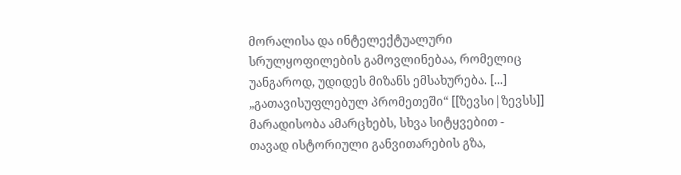მორალისა და ინტელექტუალური სრულყოფილების გამოვლინებაა, რომელიც უანგაროდ, უდიდეს მიზანს ემსახურება. [...] „გათავისუფლებულ პრომეთეში“ [[ზევსი|ზევსს]] მარადისობა ამარცხებს, სხვა სიტყვებით - თავად ისტორიული განვითარების გზა,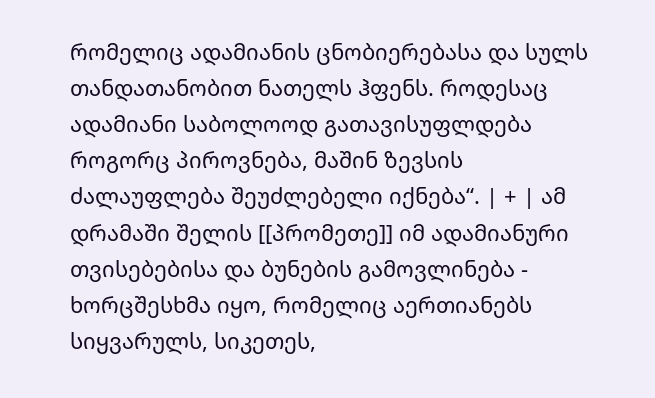რომელიც ადამიანის ცნობიერებასა და სულს თანდათანობით ნათელს ჰფენს. როდესაც ადამიანი საბოლოოდ გათავისუფლდება როგორც პიროვნება, მაშინ ზევსის ძალაუფლება შეუძლებელი იქნება“. | + | ამ დრამაში შელის [[პრომეთე]] იმ ადამიანური თვისებებისა და ბუნების გამოვლინება - ხორცშესხმა იყო, რომელიც აერთიანებს სიყვარულს, სიკეთეს,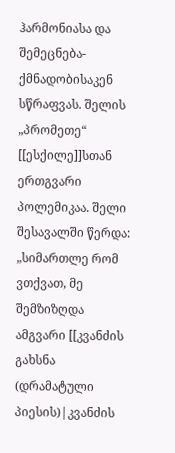ჰარმონიასა და შემეცნება-ქმნადობისაკენ სწრაფვას. შელის „პრომეთე“ [[ესქილე]]სთან ერთგვარი პოლემიკაა. შელი შესავალში წერდა: „სიმართლე რომ ვთქვათ, მე შემზიზღდა ამგვარი [[კვანძის გახსნა (დრამატული პიესის)|კვანძის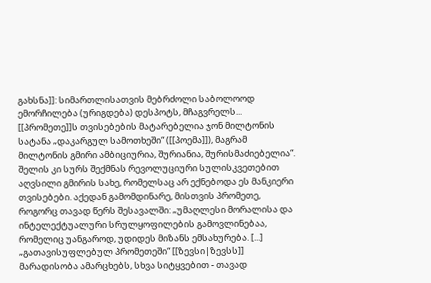გახსნა]]: სიმართლისათვის მებრძოლი საბოლოოდ ემორჩილება (ურიგდება) დესპოტს, მჩაგვრელს... [[პრომეთე]]ს თვისებების მატარებელია ჯონ მილტონის სატანა „დაკარგულ სამოთხეში“ ([[პოემა]]), მაგრამ მილტონის გმირი ამბიციურია, შურიანია, შურისმაძიებელია“. შელის კი სურს შექმნას რევოლუციური სულისკვეთებით აღვსილი გმირის სახე, რომელსაც არ ექნებოდა ეს მანკიერი თვისებები. აქედან გამომდინარე, მისთვის პრომეთე, როგორც თავად წერს შესავალში: „უმაღლესი მორალისა და ინტელექტუალური სრულყოფილების გამოვლინებაა, რომელიც უანგაროდ, უდიდეს მიზანს ემსახურება. [...] „გათავისუფლებულ პრომეთეში“ [[ზევსი|ზევსს]] მარადისობა ამარცხებს, სხვა სიტყვებით - თავად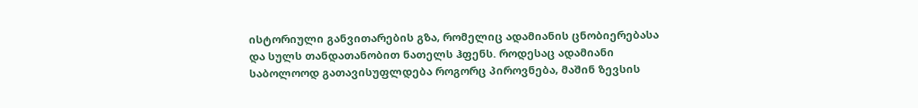ისტორიული განვითარების გზა, რომელიც ადამიანის ცნობიერებასა და სულს თანდათანობით ნათელს ჰფენს. როდესაც ადამიანი საბოლოოდ გათავისუფლდება როგორც პიროვნება, მაშინ ზევსის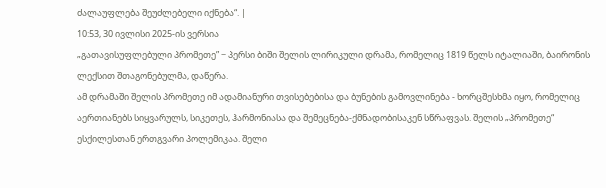ძალაუფლება შეუძლებელი იქნება“. |
10:53, 30 ივლისი 2025-ის ვერსია
„გათავისუფლებული პრომეთე” − პერსი ბიში შელის ლირიკული დრამა, რომელიც 1819 წელს იტალიაში, ბაირონის ლექსით შთაგონებულმა, დაწერა.
ამ დრამაში შელის პრომეთე იმ ადამიანური თვისებებისა და ბუნების გამოვლინება - ხორცშესხმა იყო, რომელიც აერთიანებს სიყვარულს, სიკეთეს, ჰარმონიასა და შემეცნება-ქმნადობისაკენ სწრაფვას. შელის „პრომეთე“ ესქილესთან ერთგვარი პოლემიკაა. შელი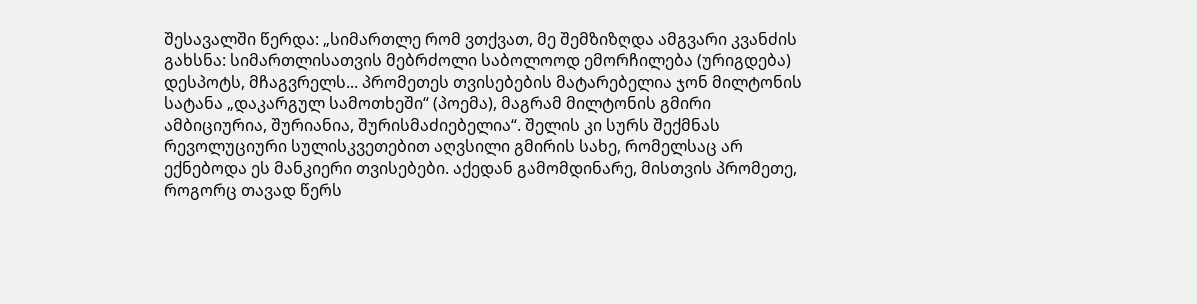შესავალში წერდა: „სიმართლე რომ ვთქვათ, მე შემზიზღდა ამგვარი კვანძის გახსნა: სიმართლისათვის მებრძოლი საბოლოოდ ემორჩილება (ურიგდება) დესპოტს, მჩაგვრელს... პრომეთეს თვისებების მატარებელია ჯონ მილტონის სატანა „დაკარგულ სამოთხეში“ (პოემა), მაგრამ მილტონის გმირი ამბიციურია, შურიანია, შურისმაძიებელია“. შელის კი სურს შექმნას რევოლუციური სულისკვეთებით აღვსილი გმირის სახე, რომელსაც არ ექნებოდა ეს მანკიერი თვისებები. აქედან გამომდინარე, მისთვის პრომეთე, როგორც თავად წერს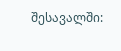შესავალში: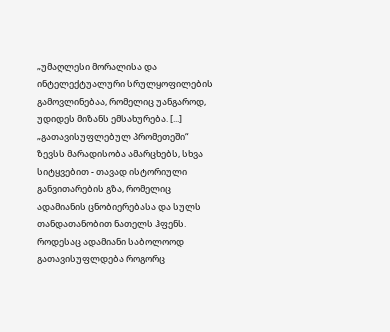„უმაღლესი მორალისა და ინტელექტუალური სრულყოფილების გამოვლინებაა, რომელიც უანგაროდ, უდიდეს მიზანს ემსახურება. [...] „გათავისუფლებულ პრომეთეში“ ზევსს მარადისობა ამარცხებს, სხვა სიტყვებით - თავად ისტორიული განვითარების გზა, რომელიც ადამიანის ცნობიერებასა და სულს თანდათანობით ნათელს ჰფენს. როდესაც ადამიანი საბოლოოდ გათავისუფლდება როგორც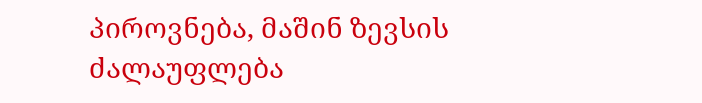პიროვნება, მაშინ ზევსის ძალაუფლება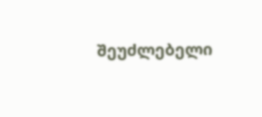შეუძლებელი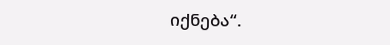იქნება“.